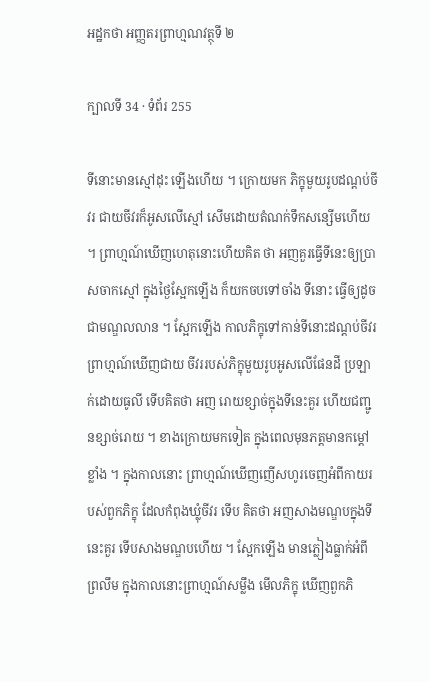អដ្ឋកថា អញ្ញតរព្រាហ្មណវត្ថុទី ២

ក្បាលទី 34 · ទំព័រ 255

ទីនោះមានស្មៅដុះ ឡើងហើយ ។ ក្រោយមក ភិក្ខុមួយរូបដណ្តប់ចីវរ ជាយចីវរក៏អូសលើស្មៅ សើមដោយតំណក់ទឹកសន្សើមហើយ ។ ព្រាហ្មណ៍ឃើញហេតុនោះហើយគិត ថា អញគួរធ្វើទីនេះឲ្យប្រាសចាកស្មៅ ក្នុងថ្ងៃស្អែកឡើង ក៏យកចបទៅចាំង ទីនោះ ធ្វើឲ្យដូចជាមណ្ឌលលាន ។ ស្អែកឡើង កាលភិក្ខុទៅកាន់ទីនោះដណ្តប់ចីវរ ព្រាហ្មណ៍ឃើញជាយ ចីវររបស់ភិក្ខុមួយរូបអូសលើផែនដី ប្រឡាក់ដោយធូលី ទើបគិតថា អញ រោយខ្សាច់ក្នុងទីនេះគួរ ហើយជញ្ជូនខ្សាច់រោយ ។ ខាងក្រោយមកទៀត ក្នុងពេលមុនភត្តមានកម្តៅខ្លាំង ។ ក្នុងកាលនោះ ព្រាហ្មណ៍ឃើញញើសហូរចេញអំពីកាយរបស់ពួកភិក្ខុ ដែលកំពុងឃ្លុំចីវរ ទើប គិតថា អញសាងមណ្ឌបក្នុងទីនេះគួរ ទើបសាងមណ្ឌបហើយ ។ ស្អែកឡើង មានភ្លៀងធ្លាក់អំពីព្រលឹម ក្នុងកាលនោះព្រាហ្មណ៍សម្លឹង មើលភិក្ខុ ឃើញពួកភិ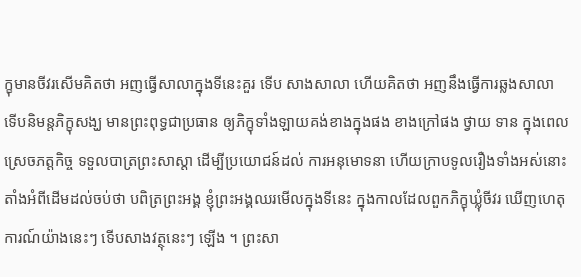ក្ខុមានចីវរសើមគិតថា អញធ្វើសាលាក្នុងទីនេះគួរ ទើប សាងសាលា ហើយគិតថា អញនឹងធ្វើការឆ្លងសាលា ទើបនិមន្តភិក្ខុសង្ឃ មានព្រះពុទ្ធជាប្រធាន ឲ្យភិក្ខុទាំងឡាយគង់ខាងក្នុងផង ខាងក្រៅផង ថ្វាយ ទាន ក្នុងពេលស្រេចភត្តកិច្ច ទទួលបាត្រព្រះសាស្តា ដើម្បីប្រយោជន៍ដល់ ការអនុមោទនា ហើយក្រាបទូលរឿងទាំងអស់នោះ តាំងអំពីដើមដល់ចប់ថា បពិត្រព្រះអង្គ ខ្ញុំព្រះអង្គឈរមើលក្នុងទីនេះ ក្នុងកាលដែលពួកភិក្ខុឃ្លុំចីវរ ឃើញហេតុការណ៍យ៉ាងនេះៗ ទើបសាងវត្ថុនេះៗ ឡើង ។ ព្រះសា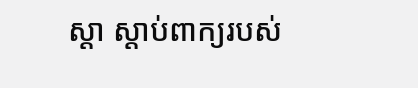ស្តា ស្តាប់ពាក្យរបស់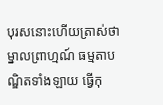បុរសនោះហើយត្រាស់ថា ម្នាលព្រាហ្មណ៍ ធម្មតាបណ្ឌិតទាំងឡាយ ធ្វើកុ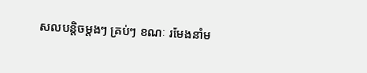សលបន្តិចម្តងៗ គ្រប់ៗ ខណៈ រមែងនាំម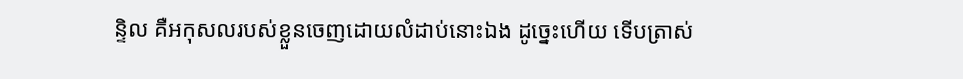ន្ទិល គឺអកុសលរបស់ខ្លួនចេញដោយលំដាប់នោះឯង ដូច្នេះហើយ ទើបត្រាស់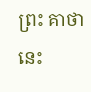ព្រះ គាថានេះ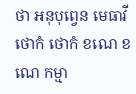ថា អនុបុព្វេន មេធាវី ថោកំ ថោកំ ខណេ ខណេ កម្មា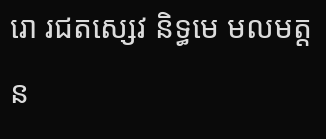រោ រជតស្សេវ និទ្ធមេ មលមត្តន